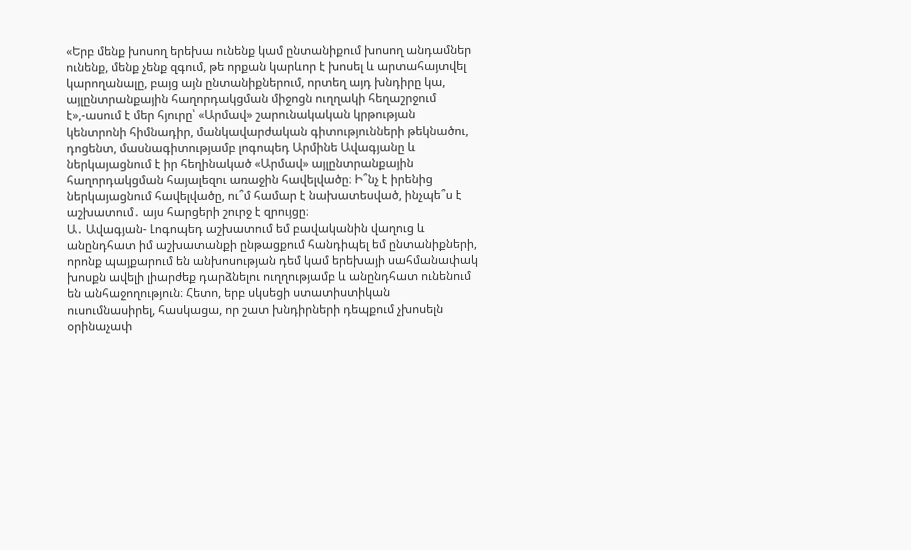«Երբ մենք խոսող երեխա ունենք կամ ընտանիքում խոսող անդամներ ունենք, մենք չենք զգում, թե որքան կարևոր է խոսել և արտահայտվել կարողանալը, բայց այն ընտանիքներում, որտեղ այդ խնդիրը կա, այլընտրանքային հաղորդակցման միջոցն ուղղակի հեղաշրջում է»,-ասում է մեր հյուրը՝ «Արմավ» շարունակական կրթության կենտրոնի հիմնադիր, մանկավարժական գիտությունների թեկնածու, դոցենտ, մասնագիտությամբ լոգոպեդ Արմինե Ավագյանը և ներկայացնում է իր հեղինակած «Արմավ» այլընտրանքային հաղորդակցման հայալեզու առաջին հավելվածը։ Ի՞նչ է իրենից ներկայացնում հավելվածը, ու՞մ համար է նախատեսված, ինչպե՞ս է աշխատում․ այս հարցերի շուրջ է զրույցը։
Ա․ Ավագյան- Լոգոպեդ աշխատում եմ բավականին վաղուց և անընդհատ իմ աշխատանքի ընթացքում հանդիպել եմ ընտանիքների, որոնք պայքարում են անխոսության դեմ կամ երեխայի սահմանափակ խոսքն ավելի լիարժեք դարձնելու ուղղությամբ և անընդհատ ունենում են անհաջողություն։ Հետո, երբ սկսեցի ստատիստիկան ուսումնասիրել, հասկացա, որ շատ խնդիրների դեպքում չխոսելն օրինաչափ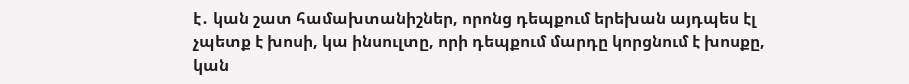է․ կան շատ համախտանիշներ, որոնց դեպքում երեխան այդպես էլ չպետք է խոսի, կա ինսուլտը, որի դեպքում մարդը կորցնում է խոսքը, կան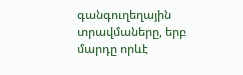գանգուղեղային տրավմաները, երբ մարդը որևէ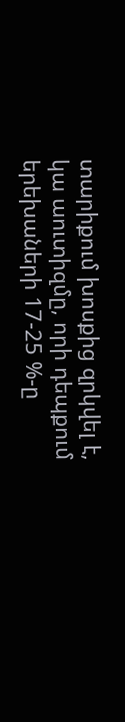տարիքում խոսքից զրկվել է, կա աուտիզմը, որի դեպքում երեխաների 17-25 %-ը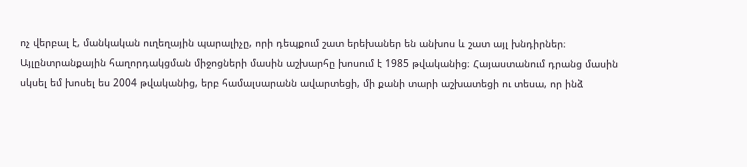ոչ վերբալ է, մանկական ուղեղային պարալիչը, որի դեպքում շատ երեխաներ են անխոս և շատ այլ խնդիրներ։
Այլընտրանքային հաղորդակցման միջոցների մասին աշխարհը խոսում է 1985 թվականից։ Հայաստանում դրանց մասին սկսել եմ խոսել ես 2004 թվականից, երբ համալսարանն ավարտեցի, մի քանի տարի աշխատեցի ու տեսա, որ ինձ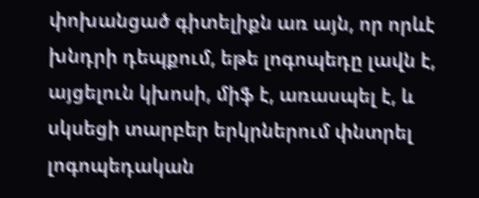փոխանցած գիտելիքն առ այն, որ որևէ խնդրի դեպքում, եթե լոգոպեդը լավն է, այցելուն կխոսի, միֆ է, առասպել է, և սկսեցի տարբեր երկրներում փնտրել լոգոպեդական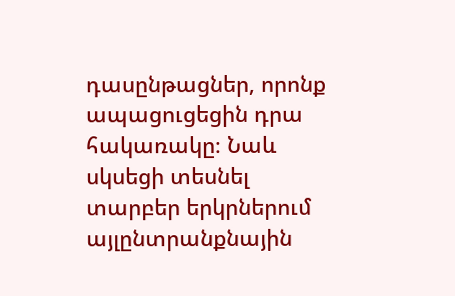դասընթացներ, որոնք ապացուցեցին դրա հակառակը։ Նաև սկսեցի տեսնել տարբեր երկրներում այլընտրանքնային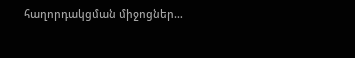հաղորդակցման միջոցներ…